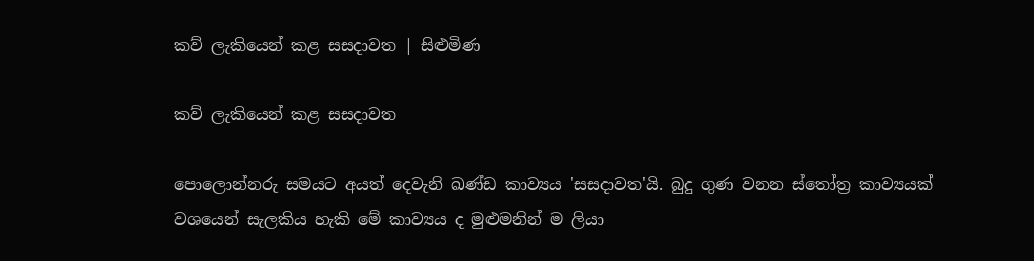කව් ලැකියෙන් කළ සසදාවත | සිළුමිණ

කව් ලැකියෙන් කළ සසදාවත

පොලොන්නරු සමයට අයත් දෙවැනි ඛණ්ඩ කාව්‍යය 'සසදාවත'යි. බුදු ගුණ වනන ස්තෝත්‍ර කාව්‍යයක් වශයෙන් සැලකිය හැකි මේ කාව්‍යය ද මුළුමනින් ම ලියා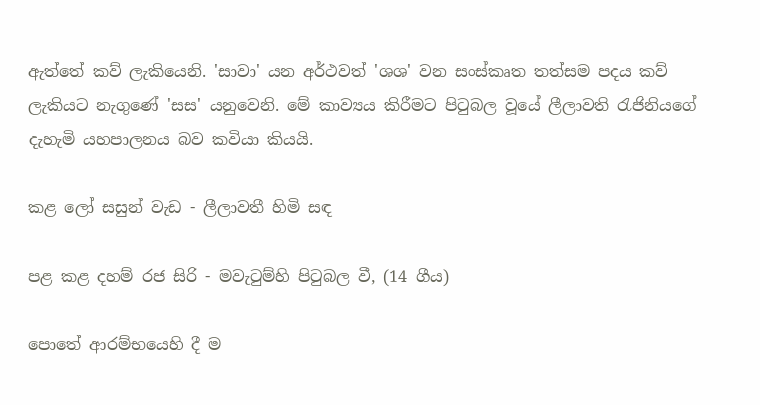ඇත්තේ කව් ලැකියෙනි. 'සාවා' යන අර්ථවත් 'ශශ' වන සංස්කෘත තත්සම පදය කව් ලැකියට නැගුණේ 'සස' යනුවෙනි. මේ කාව්‍යය කිරීමට පිටුබල වූයේ ලීලාවති රැජිනියගේ දැහැමි යහපාලනය බව කවියා කියයි.

කළ ලෝ සසුන් වැඩ - ලීලාවතී හිමි සඳ

පළ කළ දහම් රජ සිරි - මවැටුම්හි පිටුබල වී, (14 ගීය)

පොතේ ආරම්භයෙහි දී ම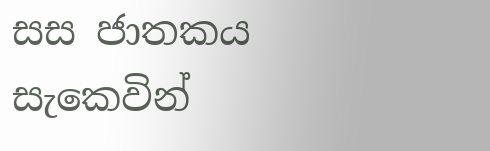සස ජාතකය සැකෙවින්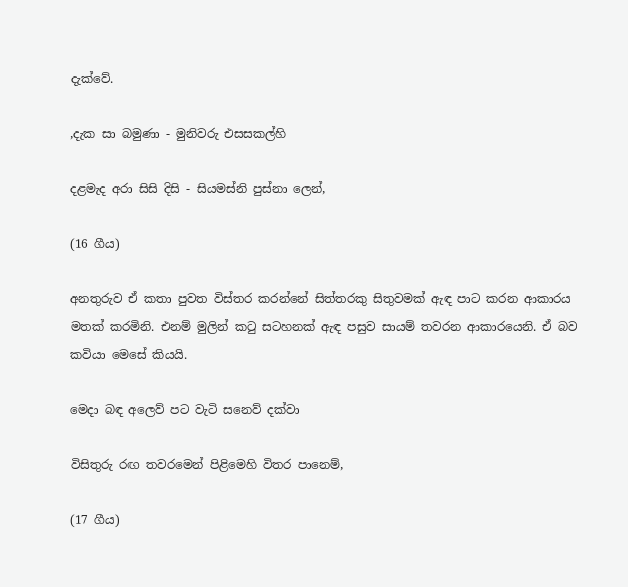දැක්වේ.

,දැක සා බමුණා - මුනිවරු එසසකල්හි

දළමැද අරා සිසි දිසි - සියමස්නි පුස්නා ලෙන්,

(16 ගීය)

අනතුරුව ඒ කතා පුවත විස්තර කරන්නේ සිත්තරකු සිතුවමක් ඇඳ පාට කරන ආකාරය මතක් කරමිනි. එනම් මුලින් කටු සටහනක් ඇඳ පසුව සායම් තවරන ආකාරයෙනි. ඒ බව කවියා මෙසේ කියයි.

මෙදා බඳ අලෙව් පට වැටි සනෙව් දක්වා

විසිතුරු රඟ තවරමෙන් පිළිමෙහි විතර පානෙම්,

(17 ගීය)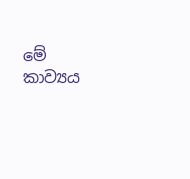මේ කාව්‍යය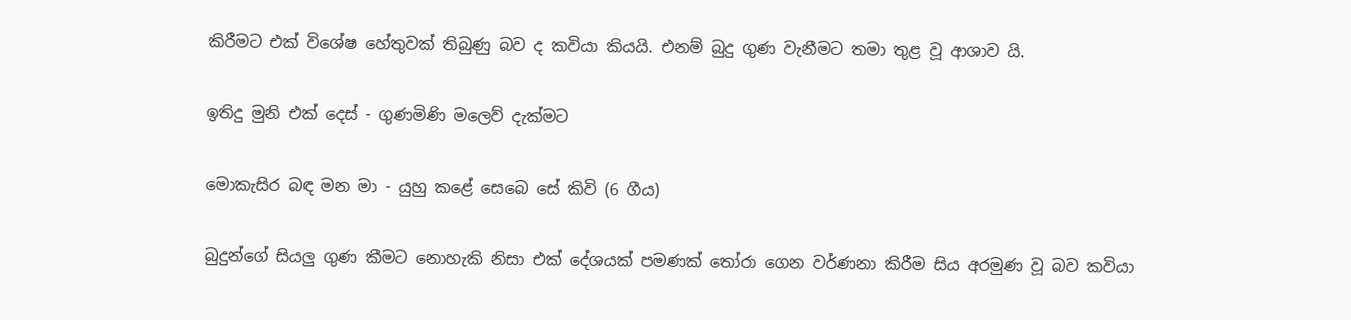කිරීමට එක් විශේෂ හේතුවක් තිබුණු බව ද කවියා කියයි. එනම් බුදු ගුණ වැනීමට තමා තුළ වූ ආශාව යි.

ඉතිදු මුනි එක් දෙස් - ගුණමිණි මලෙව් දැක්මට

මොකැසිර බඳ මන මා - යුහු කළේ සෙබෙ සේ කිවි (6 ගීය)

බුදුන්ගේ සියලු ගුණ කීමට නොහැකි නිසා එක් ‍දේශයක් පමණක් තෝරා ගෙන වර්ණනා කිරීම සිය අරමුණ වූ බව කවියා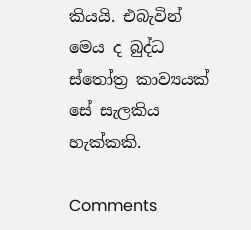කියයි. එබැවින් මෙය ද බුද්ධ ස්තෝත්‍ර කාව්‍යයක් සේ සැලකිය හැක්කකි.

Comments